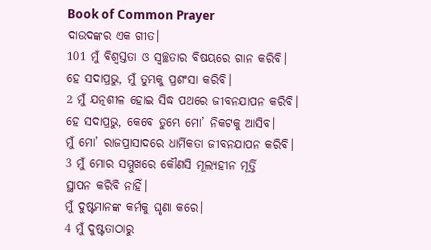Book of Common Prayer
ଦାଉଦଙ୍କର ଏକ ଗୀତ।
101 ମୁଁ ବିଶ୍ୱସ୍ତତା ଓ ସ୍ୱଚ୍ଛତାର ବିଷୟରେ ଗାନ କରିବି।
ହେ ସଦାପ୍ରଭୁ, ମୁଁ ତୁମ୍ଭକୁ ପ୍ରଶଂସା କରିବି।
2 ମୁଁ ଯତ୍ନଶୀଳ ହୋଇ ସିଦ୍ଧ ପଥରେ ଜୀବନଯାପନ କରିବି।
ହେ ସଦାପ୍ରଭୁ, କେବେ ତୁମ୍ଭେ ମୋ’ ନିକଟକୁ ଆସିବ।
ମୁଁ ମୋ’ ରାଜପ୍ରାସାଦରେ ଧାର୍ମିକତା ଜୀବନଯାପନ କରିବି।
3 ମୁଁ ମୋର ସମ୍ମୁଖରେ କୌଣସି ମୂଲ୍ୟହୀନ ମୂର୍ତ୍ତି
ସ୍ଥାପନ କରିବି ନାହିଁ।
ମୁଁ ଦୁଷ୍ଟମାନଙ୍କ କର୍ମକୁ ଘୃଣା କରେ।
4 ମୁଁ ଦୁଷ୍ଟତାଠାରୁ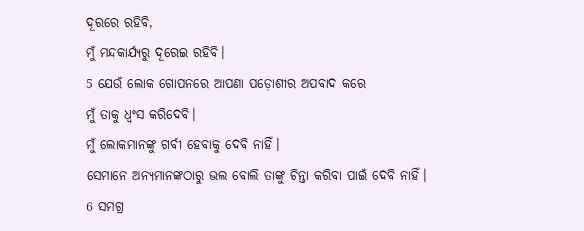ଦୂରରେ ରହିବି,
ମୁଁ ମନ୍ଦକାର୍ଯ୍ୟରୁ ଦୂରେଇ ରହିବି।
5 ଯେଉଁ ଲୋକ ଗୋପନରେ ଆପଣା ପଡ଼ୋଶୀର ଅପବାଦ କରେ
ମୁଁ ତାକୁ ଧ୍ୱଂସ କରିଦେବି।
ମୁଁ ଲୋକମାନଙ୍କୁ ଗର୍ବୀ ହେବାକୁ ଦେବି ନାହିଁ।
ସେମାନେ ଅନ୍ୟମାନଙ୍କଠାରୁ ଭଲ ବୋଲି ତାଙ୍କୁ ଚିନ୍ତା କରିବା ପାଇଁ ଦେବି ନାହିଁ।
6 ସମଗ୍ର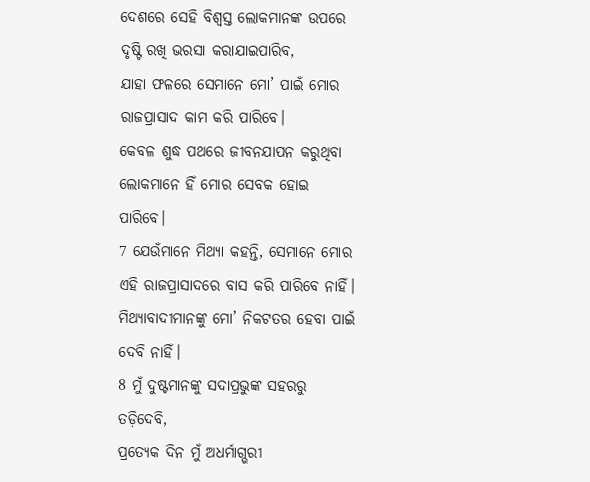ଦେଶରେ ସେହି ବିଶ୍ୱସ୍ତ ଲୋକମାନଙ୍କ ଉପରେ ଦୃଷ୍ଟି ରଖି ଭରସା କରାଯାଇପାରିବ,
ଯାହା ଫଳରେ ସେମାନେ ମୋ’ ପାଇଁ ମୋର ରାଜପ୍ରାସାଦ କାମ କରି ପାରିବେ।
କେବଳ ଶୁଦ୍ଧ ପଥରେ ଜୀବନଯାପନ କରୁଥିବା ଲୋକମାନେ ହିଁ ମୋର ସେବକ ହୋଇ ପାରିବେ।
7 ଯେଉଁମାନେ ମିଥ୍ୟା କହନ୍ତି, ସେମାନେ ମୋର ଏହି ରାଜପ୍ରାସାଦରେ ବାସ କରି ପାରିବେ ନାହିଁ।
ମିଥ୍ୟାବାଦୀମାନଙ୍କୁ ମୋ’ ନିକଟତର ହେବା ପାଇଁ ଦେବି ନାହିଁ।
8 ମୁଁ ଦୁଷ୍ଟମାନଙ୍କୁ ସଦାପ୍ରଭୁଙ୍କ ସହରରୁ ତଡ଼ିଦେବି,
ପ୍ରତ୍ୟେକ ଦିନ ମୁଁ ଅଧର୍ମାଗ୍ଭରୀ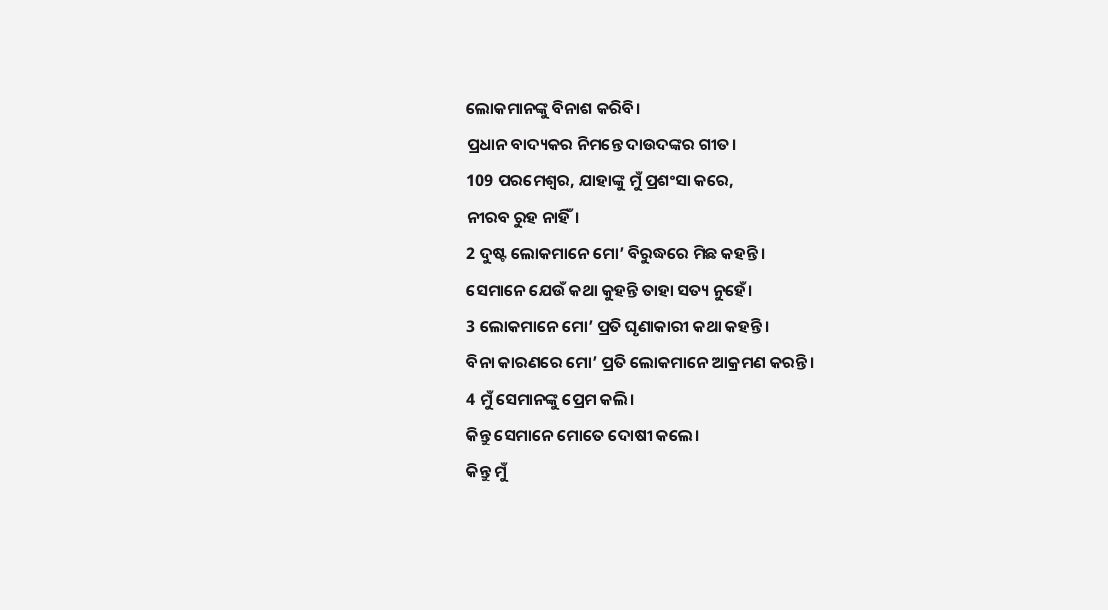ଲୋକମାନଙ୍କୁ ବିନାଶ କରିବି।
ପ୍ରଧାନ ବାଦ୍ୟକର ନିମନ୍ତେ ଦାଉଦଙ୍କର ଗୀତ।
109 ପରମେଶ୍ୱର, ଯାହାଙ୍କୁ ମୁଁ ପ୍ରଶଂସା କରେ,
ନୀରବ ରୁହ ନାହିଁ।
2 ଦୁଷ୍ଟ ଲୋକମାନେ ମୋ’ ବିରୁଦ୍ଧରେ ମିଛ କହନ୍ତି।
ସେମାନେ ଯେଉଁ କଥା କୁହନ୍ତି ତାହା ସତ୍ୟ ନୁହେଁ।
3 ଲୋକମାନେ ମୋ’ ପ୍ରତି ଘୃଣାକାରୀ କଥା କହନ୍ତି।
ବିନା କାରଣରେ ମୋ’ ପ୍ରତି ଲୋକମାନେ ଆକ୍ରମଣ କରନ୍ତି।
4 ମୁଁ ସେମାନଙ୍କୁ ପ୍ରେମ କଲି।
କିନ୍ତୁ ସେମାନେ ମୋତେ ଦୋଷୀ କଲେ।
କିନ୍ତୁ ମୁଁ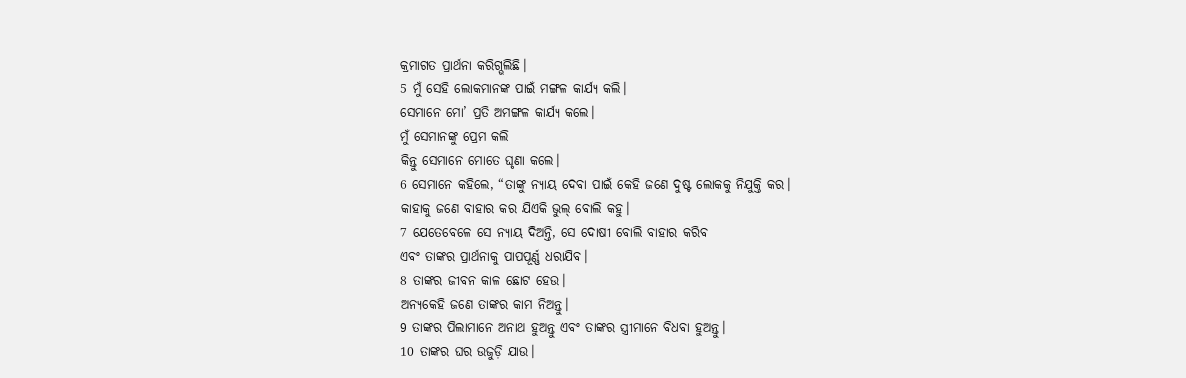କ୍ରମାଗତ ପ୍ରାର୍ଥନା କରିଗ୍ଭଲିଛି।
5 ମୁଁ ସେହି ଲୋକମାନଙ୍କ ପାଇଁ ମଙ୍ଗଳ କାର୍ଯ୍ୟ କଲି।
ସେମାନେ ମୋ’ ପ୍ରତି ଅମଙ୍ଗଳ କାର୍ଯ୍ୟ କଲେ।
ମୁଁ ସେମାନଙ୍କୁ ପ୍ରେମ କଲି
କିନ୍ତୁ ସେମାନେ ମୋତେ ଘୃଣା କଲେ।
6 ସେମାନେ କହିଲେ, “ତାଙ୍କୁ ନ୍ୟାୟ ଦେବା ପାଇଁ କେହି ଜଣେ ଦୁଷ୍ଟ ଲୋକକୁ ନିଯୁକ୍ତି କର।
କାହାକୁ ଜଣେ ବାହାର କର ଯିଏକି ଭୁଲ୍ ବୋଲି କହୁ।
7 ଯେତେବେଳେ ସେ ନ୍ୟାୟ ଦିଅନ୍ତି, ସେ ଦୋଷୀ ବୋଲି ବାହାର କରିବ
ଏବଂ ତାଙ୍କର ପ୍ରାର୍ଥନାକୁ ପାପପୂର୍ଣ୍ଣ ଧରାଯିବ।
8 ତାଙ୍କର ଜୀବନ କାଳ ଛୋଟ ହେଉ।
ଅନ୍ୟକେହି ଜଣେ ତାଙ୍କର କାମ ନିଅନ୍ତୁ।
9 ତାଙ୍କର ପିଲାମାନେ ଅନାଥ ହୁଅନ୍ତୁ ଏବଂ ତାଙ୍କର ସ୍ତ୍ରୀମାନେ ବିଧବା ହୁଅନ୍ତୁ।
10 ତାଙ୍କର ଘର ଉଜୁଡ଼ି ଯାଉ।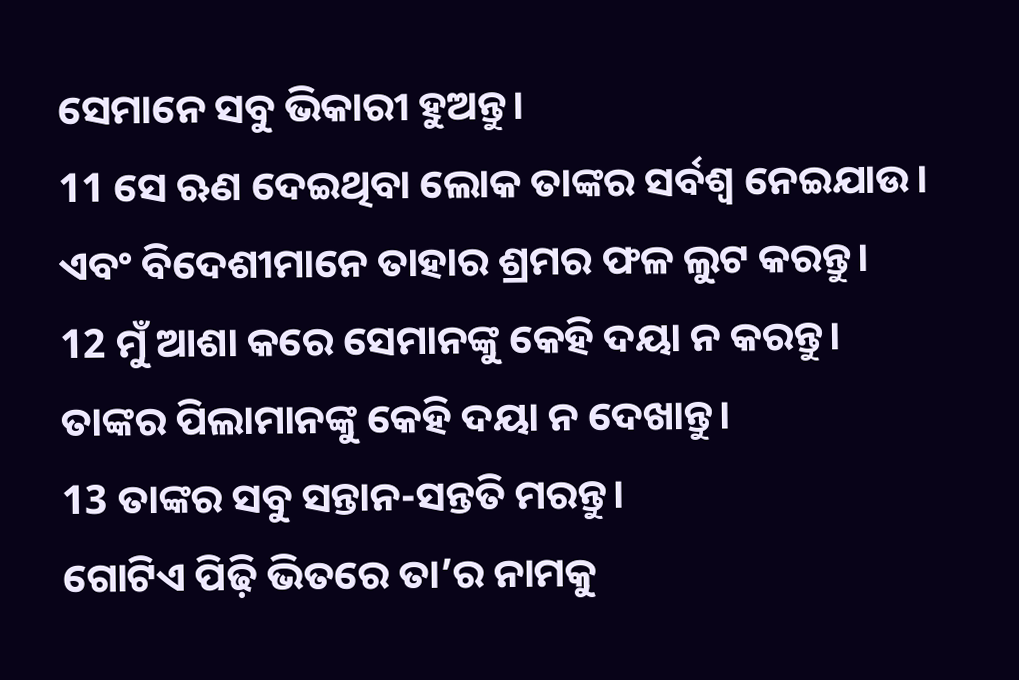ସେମାନେ ସବୁ ଭିକାରୀ ହୁଅନ୍ତୁ।
11 ସେ ଋଣ ଦେଇଥିବା ଲୋକ ତାଙ୍କର ସର୍ବଶ୍ୱ ନେଇଯାଉ।
ଏବଂ ବିଦେଶୀମାନେ ତାହାର ଶ୍ରମର ଫଳ ଲୁଟ କରନ୍ତୁ।
12 ମୁଁ ଆଶା କରେ ସେମାନଙ୍କୁ କେହି ଦୟା ନ କରନ୍ତୁ।
ତାଙ୍କର ପିଲାମାନଙ୍କୁ କେହି ଦୟା ନ ଦେଖାନ୍ତୁ।
13 ତାଙ୍କର ସବୁ ସନ୍ତାନ-ସନ୍ତତି ମରନ୍ତୁ।
ଗୋଟିଏ ପିଢ଼ି ଭିତରେ ତା’ର ନାମକୁ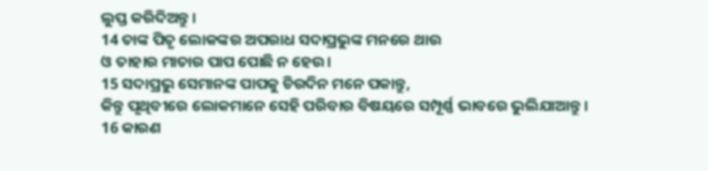ଲୁପ୍ତ କରିଦିଅନ୍ତୁ।
14 ତାଙ୍କ ପିତୃ ଲୋକଙ୍କର ଅପରାଧ ସଦାପ୍ରଭୁଙ୍କ ମନରେ ଥାଉ
ଓ ତାହାର ମାତାର ପାପ ପୋଛି ନ ହେଉ।
15 ସଦାପ୍ରଭୁ ସେମାନଙ୍କ ପାପକୁ ଚିରଦିନ ମନେ ପକାନ୍ତୁ,
କିନ୍ତୁ ପୃଥିବୀରେ ଲୋକମାନେ ସେହି ପରିବାର ବିଷୟରେ ସମ୍ପୂର୍ଣ୍ଣ ଭାବରେ ଭୁଲିଯାଆନ୍ତୁ।
16 କାରଣ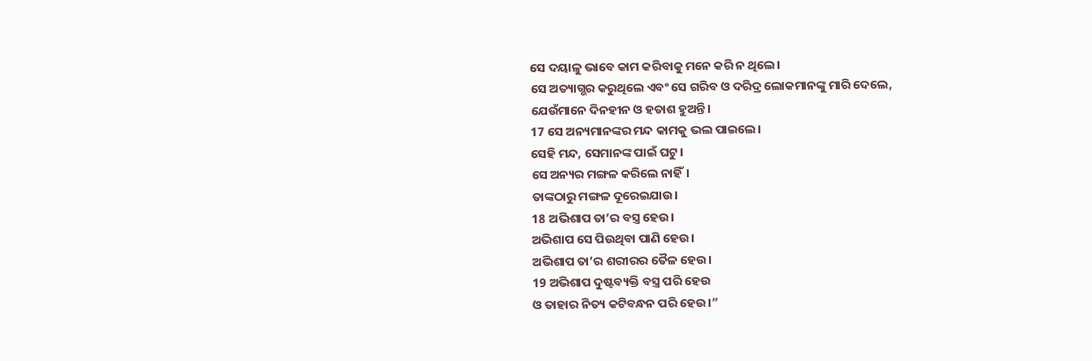ସେ ଦୟାଳୁ ଭାବେ କାମ କରିବାକୁ ମନେ କରି ନ ଥିଲେ।
ସେ ଅତ୍ୟାଗ୍ଭର କରୁଥିଲେ ଏବଂ ସେ ଗରିବ ଓ ଦରିଦ୍ର ଲୋକମାନଙ୍କୁ ମାରି ଦେଲେ,
ଯେଉଁମାନେ ଦିନହୀନ ଓ ହତାଶ ହୁଅନ୍ତି।
17 ସେ ଅନ୍ୟମାନଙ୍କର ମନ୍ଦ କାମକୁ ଭଲ ପାଇଲେ।
ସେହି ମନ୍ଦ, ସେମାନଙ୍କ ପାଇଁ ଘଟୁ।
ସେ ଅନ୍ୟର ମଙ୍ଗଳ କରିଲେ ନାହିଁ।
ତାଙ୍କଠାରୁ ମଙ୍ଗଳ ଦୂରେଇଯାଉ।
18 ଅଭିଶାପ ତା’ର ବସ୍ତ୍ର ହେଉ।
ଅଭିଶାପ ସେ ପିଉଥିବା ପାଣି ହେଉ।
ଅଭିଶାପ ତା’ର ଶରୀରର ତୈଳ ହେଉ।
19 ଅଭିଶାପ ଦୁଷ୍ଟବ୍ୟକ୍ତି ବସ୍ତ୍ର ପରି ହେଉ
ଓ ତାହାର ନିତ୍ୟ କଟିବନ୍ଧନ ପରି ହେଉ।”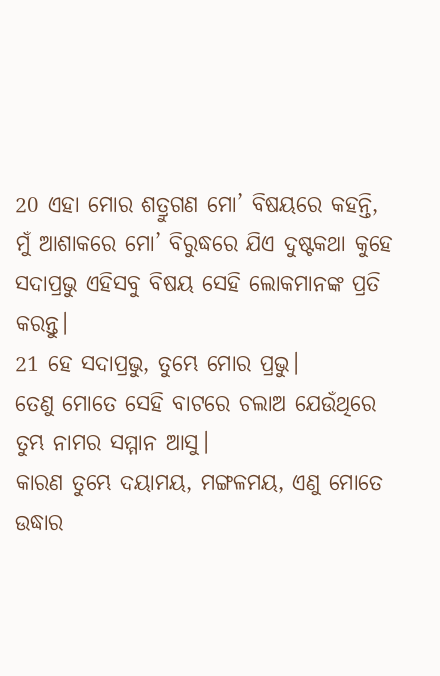20 ଏହା ମୋର ଶତ୍ରୁଗଣ ମୋ’ ବିଷୟରେ କହନ୍ତି,
ମୁଁ ଆଶାକରେ ମୋ’ ବିରୁଦ୍ଧରେ ଯିଏ ଦୁଷ୍ଟକଥା କୁହେ ସଦାପ୍ରଭୁ ଏହିସବୁ ବିଷୟ ସେହି ଲୋକମାନଙ୍କ ପ୍ରତି କରନ୍ତୁ।
21 ହେ ସଦାପ୍ରଭୁ, ତୁମ୍ଭେ ମୋର ପ୍ରଭୁ।
ତେଣୁ ମୋତେ ସେହି ବାଟରେ ଚଲାଅ ଯେଉଁଥିରେ ତୁମ୍ଭ ନାମର ସମ୍ମାନ ଆସୁ।
କାରଣ ତୁମ୍ଭେ ଦୟାମୟ, ମଙ୍ଗଳମୟ, ଏଣୁ ମୋତେ ଉଦ୍ଧାର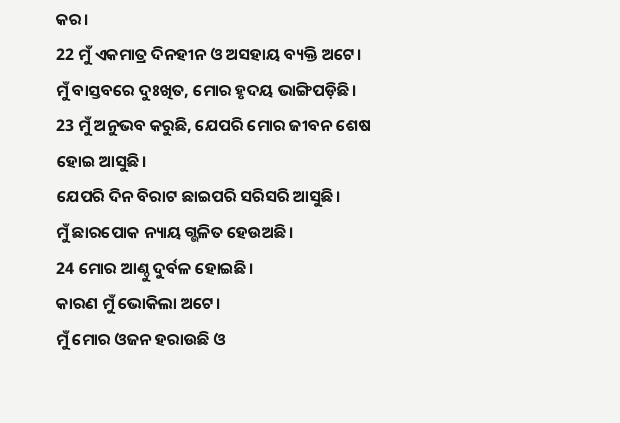କର।
22 ମୁଁ ଏକମାତ୍ର ଦିନହୀନ ଓ ଅସହାୟ ବ୍ୟକ୍ତି ଅଟେ।
ମୁଁ ବାସ୍ତବରେ ଦୁଃଖିତ, ମୋର ହୃଦୟ ଭାଙ୍ଗିପଡ଼ିଛି।
23 ମୁଁ ଅନୁଭବ କରୁଛି, ଯେପରି ମୋର ଜୀବନ ଶେଷ ହୋଇ ଆସୁଛି।
ଯେପରି ଦିନ ବିରାଟ ଛାଇପରି ସରିସରି ଆସୁଛି।
ମୁଁ ଛାରପୋକ ନ୍ୟାୟ ଗ୍ଭଳିତ ହେଉଅଛି।
24 ମୋର ଆଣ୍ଠୁ ଦୁର୍ବଳ ହୋଇଛି।
କାରଣ ମୁଁ ଭୋକିଲା ଅଟେ।
ମୁଁ ମୋର ଓଜନ ହରାଉଛି ଓ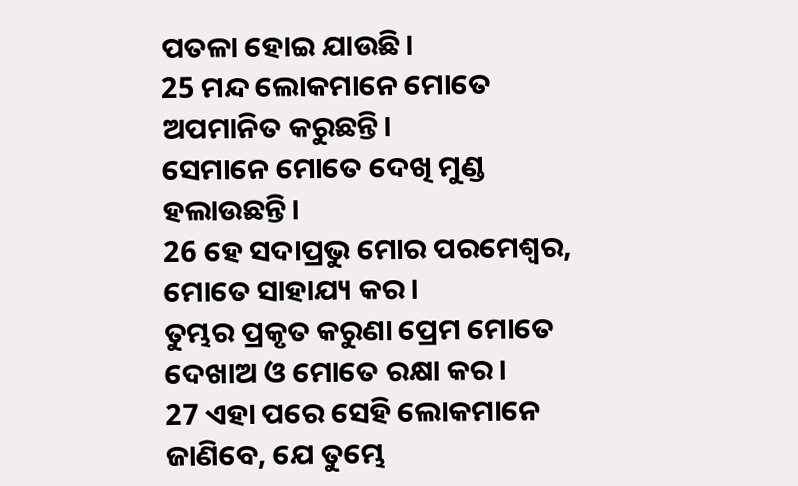ପତଳା ହୋଇ ଯାଉଛି।
25 ମନ୍ଦ ଲୋକମାନେ ମୋତେ ଅପମାନିତ କରୁଛନ୍ତି।
ସେମାନେ ମୋତେ ଦେଖି ମୁଣ୍ଡ ହଲାଉଛନ୍ତି।
26 ହେ ସଦାପ୍ରଭୁ ମୋର ପରମେଶ୍ୱର, ମୋତେ ସାହାଯ୍ୟ କର।
ତୁମ୍ଭର ପ୍ରକୃତ କରୁଣା ପ୍ରେମ ମୋତେ ଦେଖାଅ ଓ ମୋତେ ରକ୍ଷା କର।
27 ଏହା ପରେ ସେହି ଲୋକମାନେ ଜାଣିବେ, ଯେ ତୁମ୍ଭେ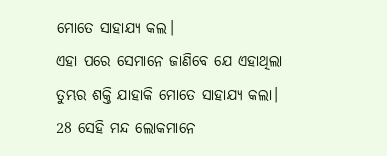ମୋତେ ସାହାଯ୍ୟ କଲ।
ଏହା ପରେ ସେମାନେ ଜାଣିବେ ଯେ ଏହାଥିଲା ତୁମ୍ଭର ଶକ୍ତି ଯାହାକି ମୋତେ ସାହାଯ୍ୟ କଲା।
28 ସେହି ମନ୍ଦ ଲୋକମାନେ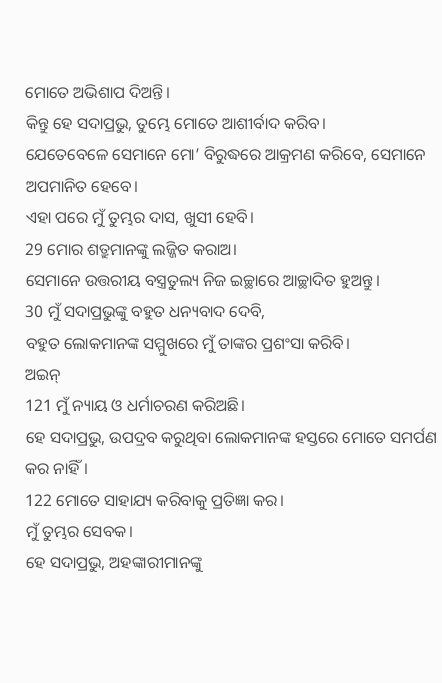ମୋତେ ଅଭିଶାପ ଦିଅନ୍ତି।
କିନ୍ତୁ ହେ ସଦାପ୍ରଭୁ, ତୁମ୍ଭେ ମୋତେ ଆଶୀର୍ବାଦ କରିବ।
ଯେତେବେଳେ ସେମାନେ ମୋ’ ବିରୁଦ୍ଧରେ ଆକ୍ରମଣ କରିବେ, ସେମାନେ ଅପମାନିତ ହେବେ।
ଏହା ପରେ ମୁଁ ତୁମ୍ଭର ଦାସ, ଖୁସୀ ହେବି।
29 ମୋର ଶତ୍ରୁମାନଙ୍କୁ ଲଜ୍ଜିତ କରାଅ।
ସେମାନେ ଉତ୍ତରୀୟ ବସ୍ତ୍ରତୁଲ୍ୟ ନିଜ ଇଚ୍ଛାରେ ଆଚ୍ଛାଦିତ ହୁଅନ୍ତୁ।
30 ମୁଁ ସଦାପ୍ରଭୁଙ୍କୁ ବହୁତ ଧନ୍ୟବାଦ ଦେବି,
ବହୁତ ଲୋକମାନଙ୍କ ସମ୍ମୁଖରେ ମୁଁ ତାଙ୍କର ପ୍ରଶଂସା କରିବି।
ଅଇନ୍
121 ମୁଁ ନ୍ୟାୟ ଓ ଧର୍ମାଚରଣ କରିଅଛି।
ହେ ସଦାପ୍ରଭୁ, ଉପଦ୍ରବ କରୁଥିବା ଲୋକମାନଙ୍କ ହସ୍ତରେ ମୋତେ ସମର୍ପଣ କର ନାହିଁ।
122 ମୋତେ ସାହାଯ୍ୟ କରିବାକୁ ପ୍ରତିଜ୍ଞା କର।
ମୁଁ ତୁମ୍ଭର ସେବକ।
ହେ ସଦାପ୍ରଭୁ, ଅହଙ୍କାରୀମାନଙ୍କୁ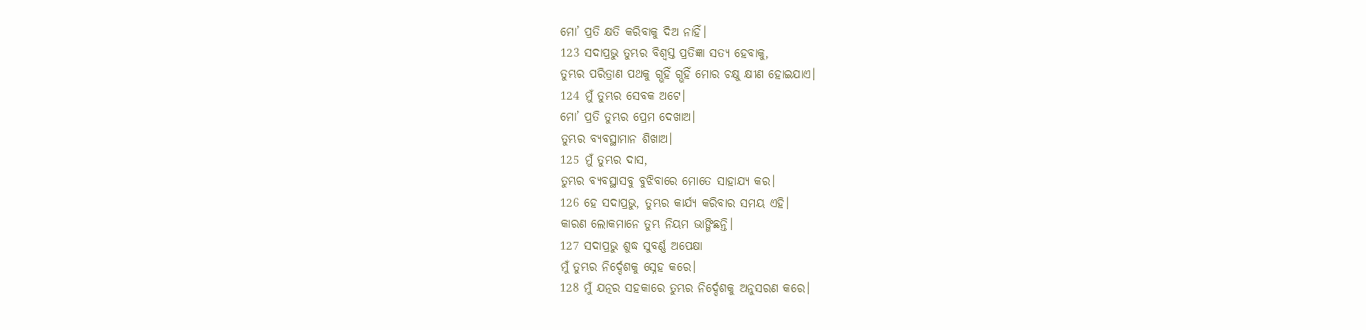ମୋ’ ପ୍ରତି କ୍ଷତି କରିବାକୁ ଦିଅ ନାହିଁ।
123 ସଦାପ୍ରଭୁ ତୁମ୍ଭର ବିଶ୍ୱସ୍ତ ପ୍ରତିଜ୍ଞା ସତ୍ୟ ହେବାକୁ,
ତୁମ୍ଭର ପରିତ୍ରାଣ ପଥକୁ ଗ୍ଭହିଁ ଗ୍ଭହିଁ ମୋର ଚକ୍ଷୁ କ୍ଷୀଣ ହୋଇଯାଏ।
124 ମୁଁ ତୁମ୍ଭର ସେବକ ଅଟେ।
ମୋ’ ପ୍ରତି ତୁମ୍ଭର ପ୍ରେମ ଦେଖାଅ।
ତୁମ୍ଭର ବ୍ୟବସ୍ଥାମାନ ଶିଖାଅ।
125 ମୁଁ ତୁମ୍ଭର ଦାସ,
ତୁମ୍ଭର ବ୍ୟବସ୍ଥାସବୁ ବୁଝିବାରେ ମୋତେ ସାହାଯ୍ୟ କର।
126 ହେ ସଦାପ୍ରଭୁ, ତୁମ୍ଭର କାର୍ଯ୍ୟ କରିବାର ସମୟ ଏହି।
କାରଣ ଲୋକମାନେ ତୁମ୍ଭ ନିୟମ ଭାଙ୍ଗିଛନ୍ତି।
127 ସଦାପ୍ରଭୁ ଶୁଦ୍ଧ ସୁବର୍ଣ୍ଣ ଅପେକ୍ଷା
ମୁଁ ତୁମ୍ଭର ନିର୍ଦ୍ଦେଶକୁ ସ୍ନେହ କରେ।
128 ମୁଁ ଯତ୍ନର ସହକାରେ ତୁମ୍ଭର ନିର୍ଦ୍ଦେଶକୁ ଅନୁସରଣ କରେ।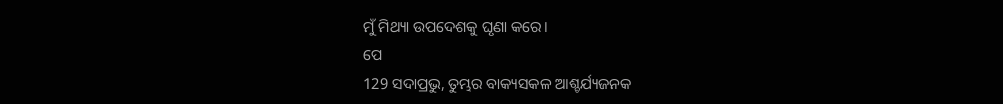ମୁଁ ମିଥ୍ୟା ଉପଦେଶକୁ ଘୃଣା କରେ।
ପେ
129 ସଦାପ୍ରଭୁ, ତୁମ୍ଭର ବାକ୍ୟସକଳ ଆଶ୍ଚର୍ଯ୍ୟଜନକ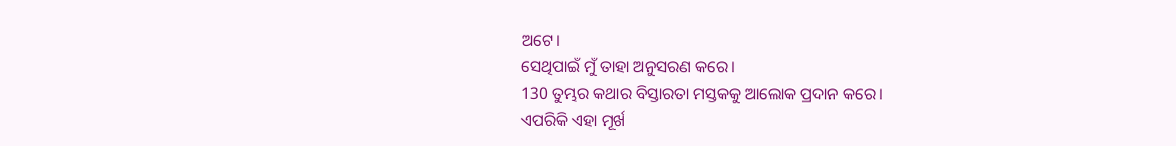ଅଟେ।
ସେଥିପାଇଁ ମୁଁ ତାହା ଅନୁସରଣ କରେ।
130 ତୁମ୍ଭର କଥାର ବିସ୍ତାରତା ମସ୍ତକକୁ ଆଲୋକ ପ୍ରଦାନ କରେ।
ଏପରିକି ଏହା ମୂର୍ଖ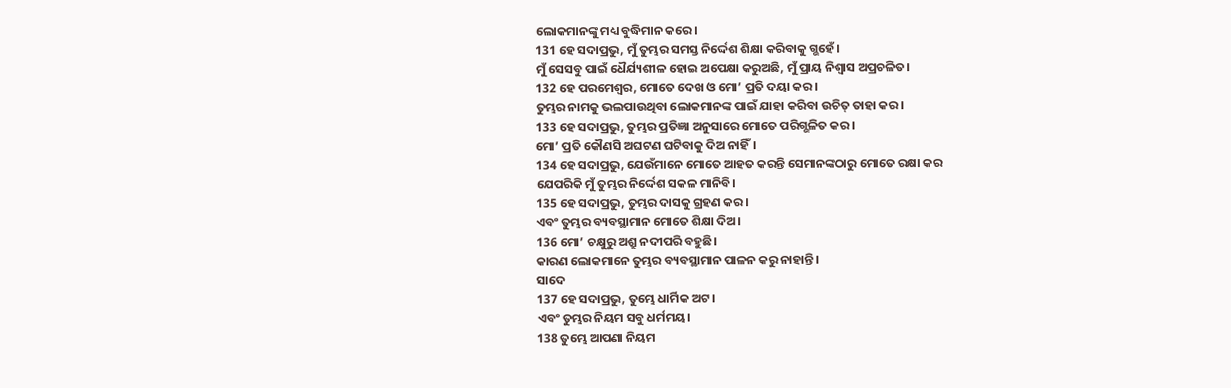ଲୋକମାନଙ୍କୁ ମଧ୍ୟ ବୁଦ୍ଧିମାନ କରେ।
131 ହେ ସଦାପ୍ରଭୁ, ମୁଁ ତୁମ୍ଭର ସମସ୍ତ ନିର୍ଦ୍ଦେଶ ଶିକ୍ଷା କରିବାକୁ ଗ୍ଭହେଁ।
ମୁଁ ସେସବୁ ପାଇଁ ଧୈର୍ଯ୍ୟଶୀଳ ହୋଇ ଅପେକ୍ଷା କରୁଅଛି, ମୁଁ ପ୍ରାୟ ନିଶ୍ୱାସ ଅପ୍ରଚଳିତ।
132 ହେ ପରମେଶ୍ୱର, ମୋତେ ଦେଖ ଓ ମୋ’ ପ୍ରତି ଦୟା କର।
ତୁମ୍ଭର ନାମକୁ ଭଲପାଉଥିବା ଲୋକମାନଙ୍କ ପାଇଁ ଯାହା କରିବା ଉଚିତ୍ ତାହା କର।
133 ହେ ସଦାପ୍ରଭୁ, ତୁମ୍ଭର ପ୍ରତିଜ୍ଞା ଅନୁସାରେ ମୋତେ ପରିଗ୍ଭଳିତ କର।
ମୋ’ ପ୍ରତି କୌଣସି ଅଘଟଣ ଘଟିବାକୁ ଦିଅ ନାହିଁ।
134 ହେ ସଦାପ୍ରଭୁ, ଯେଉଁମାନେ ମୋତେ ଆହତ କରନ୍ତି ସେମାନଙ୍କଠାରୁ ମୋତେ ରକ୍ଷା କର
ଯେପରିକି ମୁଁ ତୁମ୍ଭର ନିର୍ଦ୍ଦେଶ ସକଳ ମାନିବି।
135 ହେ ସଦାପ୍ରଭୁ, ତୁମ୍ଭର ଦାସକୁ ଗ୍ରହଣ କର।
ଏବଂ ତୁମ୍ଭର ବ୍ୟବସ୍ଥାମାନ ମୋତେ ଶିକ୍ଷା ଦିଅ।
136 ମୋ’ ଚକ୍ଷୁରୁ ଅଶ୍ରୁ ନଦୀପରି ବହୁଛି।
କାରଣ ଲୋକମାନେ ତୁମ୍ଭର ବ୍ୟବସ୍ଥାମାନ ପାଳନ କରୁ ନାହାନ୍ତି।
ସାଦେ
137 ହେ ସଦାପ୍ରଭୁ, ତୁମ୍ଭେ ଧାର୍ମିକ ଅଟ।
ଏବଂ ତୁମ୍ଭର ନିୟମ ସବୁ ଧର୍ମମୟ।
138 ତୁମ୍ଭେ ଆପଣା ନିୟମ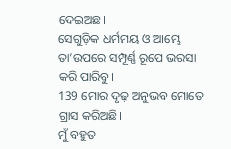ଦେଇଅଛ।
ସେଗୁଡ଼ିକ ଧର୍ମମୟ ଓ ଆମ୍ଭେ ତା’ଉପରେ ସମ୍ପୂର୍ଣ୍ଣ ରୂପେ ଭରସା କରି ପାରିବୁ।
139 ମୋର ଦୃଢ଼ ଅନୁଭବ ମୋତେ ଗ୍ରାସ କରିଅଛି।
ମୁଁ ବହୁତ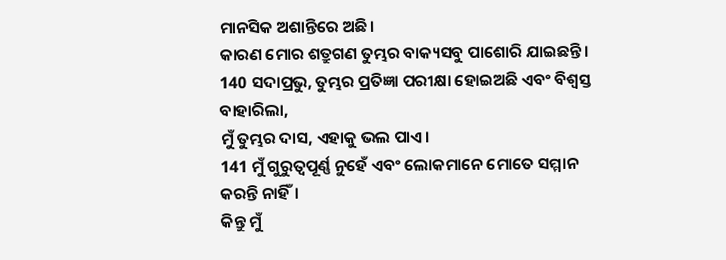ମାନସିକ ଅଶାନ୍ତିରେ ଅଛି।
କାରଣ ମୋର ଶତ୍ରୁଗଣ ତୁମ୍ଭର ବାକ୍ୟସବୁ ପାଶୋରି ଯାଇଛନ୍ତି।
140 ସଦାପ୍ରଭୁ, ତୁମ୍ଭର ପ୍ରତିଜ୍ଞା ପରୀକ୍ଷା ହୋଇଅଛି ଏବଂ ବିଶ୍ୱସ୍ତ ବାହାରିଲା,
ମୁଁ ତୁମ୍ଭର ଦାସ, ଏହାକୁ ଭଲ ପାଏ।
141 ମୁଁ ଗୁରୁତ୍ୱପୂର୍ଣ୍ଣ ନୁହେଁ ଏବଂ ଲୋକମାନେ ମୋତେ ସମ୍ମାନ କରନ୍ତି ନାହିଁ।
କିନ୍ତୁ ମୁଁ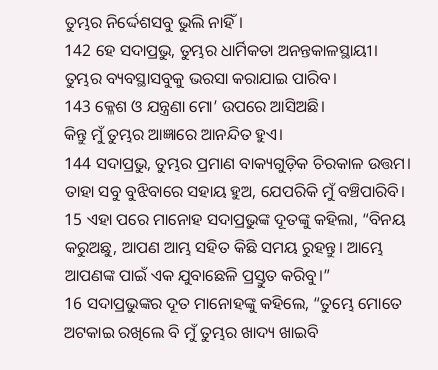ତୁମ୍ଭର ନିର୍ଦ୍ଦେଶସବୁ ଭୁଲି ନାହିଁ।
142 ହେ ସଦାପ୍ରଭୁ, ତୁମ୍ଭର ଧାର୍ମିକତା ଅନନ୍ତକାଳସ୍ଥାୟୀ।
ତୁମ୍ଭର ବ୍ୟବସ୍ଥାସବୁକୁ ଭରସା କରାଯାଇ ପାରିବ।
143 କ୍ଳେଶ ଓ ଯନ୍ତ୍ରଣା ମୋ’ ଉପରେ ଆସିଅଛି।
କିନ୍ତୁ ମୁଁ ତୁମ୍ଭର ଆଜ୍ଞାରେ ଆନନ୍ଦିତ ହୁଏ।
144 ସଦାପ୍ରଭୁ, ତୁମ୍ଭର ପ୍ରମାଣ ବାକ୍ୟଗୁଡ଼ିକ ଚିରକାଳ ଉତ୍ତମ।
ତାହା ସବୁ ବୁଝିବାରେ ସହାୟ ହୁଅ, ଯେପରିକି ମୁଁ ବଞ୍ଚିପାରିବି।
15 ଏହା ପରେ ମାନୋହ ସଦାପ୍ରଭୁଙ୍କ ଦୂତଙ୍କୁ କହିଲା, “ବିନୟ କରୁଅଛୁ, ଆପଣ ଆମ୍ଭ ସହିତ କିଛି ସମୟ ରୁହନ୍ତୁ। ଆମ୍ଭେ ଆପଣଙ୍କ ପାଇଁ ଏକ ଯୁବାଛେଳି ପ୍ରସ୍ତୁତ କରିବୁ।”
16 ସଦାପ୍ରଭୁଙ୍କର ଦୂତ ମାନୋହଙ୍କୁ କହିଲେ, “ତୁମ୍ଭେ ମୋତେ ଅଟକାଇ ରଖିଲେ ବି ମୁଁ ତୁମ୍ଭର ଖାଦ୍ୟ ଖାଇବି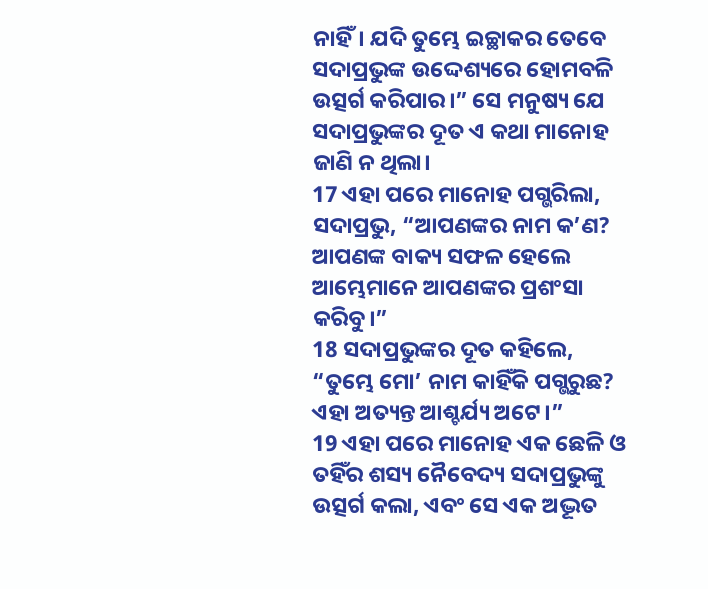ନାହିଁ। ଯଦି ତୁମ୍ଭେ ଇଚ୍ଛାକର ତେବେ ସଦାପ୍ରଭୁଙ୍କ ଉଦ୍ଦେଶ୍ୟରେ ହୋମବଳି ଉତ୍ସର୍ଗ କରିପାର।” ସେ ମନୁଷ୍ୟ ଯେ ସଦାପ୍ରଭୁଙ୍କର ଦୂତ ଏ କଥା ମାନୋହ ଜାଣି ନ ଥିଲା।
17 ଏହା ପରେ ମାନୋହ ପଗ୍ଭରିଲା, ସଦାପ୍ରଭୁ, “ଆପଣଙ୍କର ନାମ କ’ଣ? ଆପଣଙ୍କ ବାକ୍ୟ ସଫଳ ହେଲେ ଆମ୍ଭେମାନେ ଆପଣଙ୍କର ପ୍ରଶଂସା କରିବୁ।”
18 ସଦାପ୍ରଭୁଙ୍କର ଦୂତ କହିଲେ, “ତୁମ୍ଭେ ମୋ’ ନାମ କାହିଁକି ପଗ୍ଭରୁଛ? ଏହା ଅତ୍ୟନ୍ତ ଆଶ୍ଚର୍ଯ୍ୟ ଅଟେ।”
19 ଏହା ପରେ ମାନୋହ ଏକ ଛେଳି ଓ ତହିଁର ଶସ୍ୟ ନୈବେଦ୍ୟ ସଦାପ୍ରଭୁଙ୍କୁ ଉତ୍ସର୍ଗ କଲା, ଏବଂ ସେ ଏକ ଅଦ୍ଭୂତ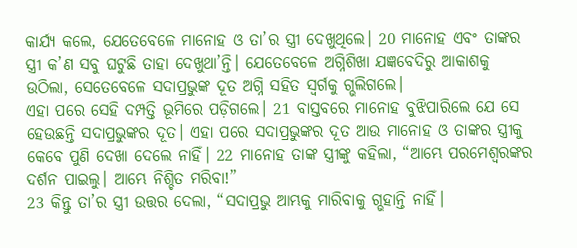କାର୍ଯ୍ୟ କଲେ, ଯେତେବେଳେ ମାନୋହ ଓ ତା’ର ସ୍ତ୍ରୀ ଦେଖୁଥିଲେ। 20 ମାନୋହ ଏବଂ ତାଙ୍କର ସ୍ତ୍ରୀ କ’ଣ ସବୁ ଘଟୁଛି ତାହା ଦେଖୁଥା’ନ୍ତି। ଯେତେବେଳେ ଅଗ୍ନିଶିଖା ଯଜ୍ଞବେଦିରୁ ଆକାଶକୁ ଉଠିଲା, ସେତେବେଳେ ସଦାପ୍ରଭୁଙ୍କ ଦୂତ ଅଗ୍ନି ସହିତ ସ୍ୱର୍ଗକୁ ଗ୍ଭଲିଗଲେ।
ଏହା ପରେ ସେହି ଦମ୍ପତ୍ତି ଭୂମିରେ ପଡ଼ିଗଲେ। 21 ବାସ୍ତବରେ ମାନୋହ ବୁଝିପାରିଲେ ଯେ ସେ ହେଉଛନ୍ତି ସଦାପ୍ରଭୁଙ୍କର ଦୂତ। ଏହା ପରେ ସଦାପ୍ରଭୁଙ୍କର ଦୂତ ଆଉ ମାନୋହ ଓ ତାଙ୍କର ସ୍ତ୍ରୀକୁ କେବେ ପୁଣି ଦେଖା ଦେଲେ ନାହିଁ। 22 ମାନୋହ ତାଙ୍କ ସ୍ତ୍ରୀଙ୍କୁ କହିଲା, “ଆମ୍ଭେ ପରମେଶ୍ୱରଙ୍କର ଦର୍ଶନ ପାଇଲୁ। ଆମ୍ଭେ ନିଶ୍ଚିତ ମରିବା!”
23 କିନ୍ତୁ ତା’ର ସ୍ତ୍ରୀ ଉତ୍ତର ଦେଲା, “ସଦାପ୍ରଭୁ ଆମ୍ଭକୁ ମାରିବାକୁ ଗ୍ଭହାନ୍ତି ନାହିଁ।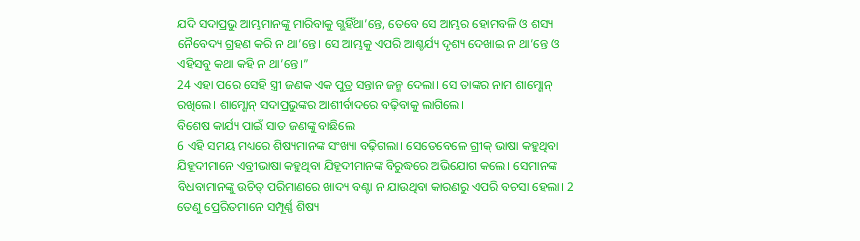ଯଦି ସଦାପ୍ରଭୁ ଆମ୍ଭମାନଙ୍କୁ ମାରିବାକୁ ଗ୍ଭହିଁଥା’ନ୍ତେ, ତେବେ ସେ ଆମ୍ଭର ହୋମବଳି ଓ ଶସ୍ୟ ନୈବେଦ୍ୟ ଗ୍ରହଣ କରି ନ ଥା’ନ୍ତେ। ସେ ଆମ୍ଭକୁ ଏପରି ଆଶ୍ଚର୍ଯ୍ୟ ଦୃଶ୍ୟ ଦେଖାଇ ନ ଥା’ନ୍ତେ ଓ ଏହିସବୁ କଥା କହି ନ ଥା’ନ୍ତେ।”
24 ଏହା ପରେ ସେହି ସ୍ତ୍ରୀ ଜଣକ ଏକ ପୁତ୍ର ସନ୍ତାନ ଜନ୍ମ ଦେଲା। ସେ ତାଙ୍କର ନାମ ଶାମ୍ଶୋନ୍ ରଖିଲେ। ଶାମ୍ଶୋନ୍ ସଦାପ୍ରଭୁଙ୍କର ଆଶୀର୍ବାଦରେ ବଢ଼ିବାକୁ ଲାଗିଲେ।
ବିଶେଷ କାର୍ଯ୍ୟ ପାଇଁ ସାତ ଜଣଙ୍କୁ ବାଛିଲେ
6 ଏହି ସମୟ ମଧ୍ୟରେ ଶିଷ୍ୟମାନଙ୍କ ସଂଖ୍ୟା ବଢ଼ିଗଲା। ସେତେବେଳେ ଗ୍ରୀକ୍ ଭାଷା କହୁଥିବା ଯିହୂଦୀମାନେ ଏବ୍ରୀଭାଷା କହୁଥିବା ଯିହୂଦୀମାନଙ୍କ ବିରୁଦ୍ଧରେ ଅଭିଯୋଗ କଲେ। ସେମାନଙ୍କ ବିଧବାମାନଙ୍କୁ ଉଚିତ୍ ପରିମାଣରେ ଖାଦ୍ୟ ବଣ୍ଟା ନ ଯାଉଥିବା କାରଣରୁ ଏପରି ବଚସା ହେଲା। 2 ତେଣୁ ପ୍ରେରିତମାନେ ସମ୍ପୂର୍ଣ୍ଣ ଶିଷ୍ୟ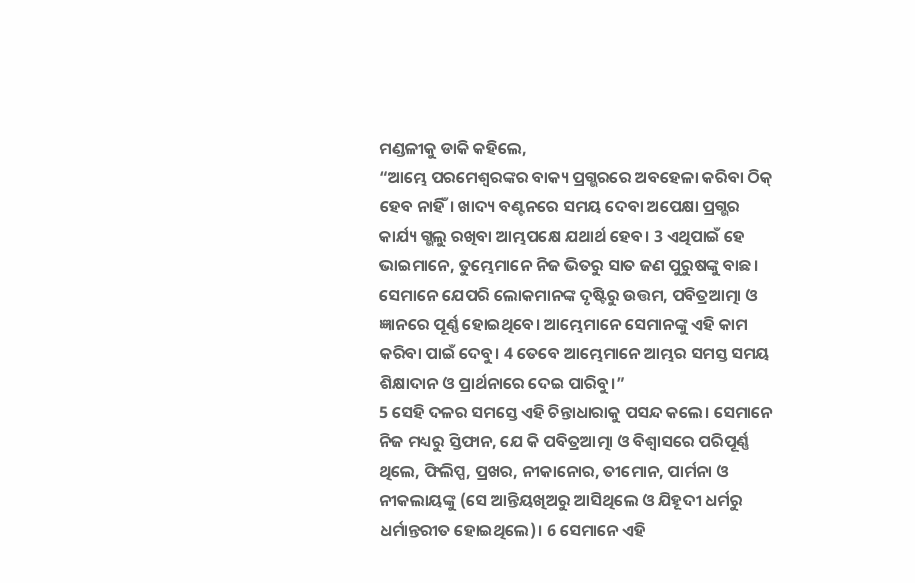ମଣ୍ଡଳୀକୁ ଡାକି କହିଲେ,
“ଆମ୍ଭେ ପରମେଶ୍ୱରଙ୍କର ବାକ୍ୟ ପ୍ରଗ୍ଭରରେ ଅବହେଳା କରିବା ଠିକ୍ ହେବ ନାହିଁ। ଖାଦ୍ୟ ବଣ୍ଟନରେ ସମୟ ଦେବା ଅପେକ୍ଷା ପ୍ରଗ୍ଭର କାର୍ଯ୍ୟ ଗ୍ଭଲୁ ରଖିବା ଆମ୍ଭପକ୍ଷେ ଯଥାର୍ଥ ହେବ। 3 ଏଥିପାଇଁ ହେ ଭାଇମାନେ, ତୁମ୍ଭେମାନେ ନିଜ ଭିତରୁ ସାତ ଜଣ ପୁରୁଷଙ୍କୁ ବାଛ। ସେମାନେ ଯେପରି ଲୋକମାନଙ୍କ ଦୃଷ୍ଟିରୁ ଉତ୍ତମ, ପବିତ୍ରଆତ୍ମା ଓ ଜ୍ଞାନରେ ପୂର୍ଣ୍ଣ ହୋଇଥିବେ। ଆମ୍ଭେମାନେ ସେମାନଙ୍କୁ ଏହି କାମ କରିବା ପାଇଁ ଦେବୁ। 4 ତେବେ ଆମ୍ଭେମାନେ ଆମ୍ଭର ସମସ୍ତ ସମୟ ଶିକ୍ଷାଦାନ ଓ ପ୍ରାର୍ଥନାରେ ଦେଇ ପାରିବୁ।”
5 ସେହି ଦଳର ସମସ୍ତେ ଏହି ଚିନ୍ତାଧାରାକୁ ପସନ୍ଦ କଲେ। ସେମାନେ ନିଜ ମଧ୍ୟରୁ ସ୍ତିଫାନ, ଯେ କି ପବିତ୍ରଆତ୍ମା ଓ ବିଶ୍ୱାସରେ ପରିପୂର୍ଣ୍ଣ ଥିଲେ, ଫିଲିପ୍ପ, ପ୍ରଖର, ନୀକାନୋର, ତୀମୋନ, ପାର୍ମନା ଓ ନୀକଲାୟଙ୍କୁ (ସେ ଆନ୍ତିୟଖିଅରୁ ଆସିଥିଲେ ଓ ଯିହୂଦୀ ଧର୍ମରୁ ଧର୍ମାନ୍ତରୀତ ହୋଇଥିଲେ)। 6 ସେମାନେ ଏହି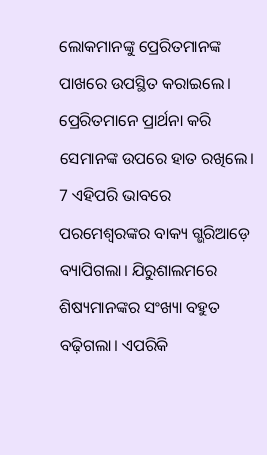ଲୋକମାନଙ୍କୁ ପ୍ରେରିତମାନଙ୍କ ପାଖରେ ଉପସ୍ଥିତ କରାଇଲେ। ପ୍ରେରିତମାନେ ପ୍ରାର୍ଥନା କରି ସେମାନଙ୍କ ଉପରେ ହାତ ରଖିଲେ।
7 ଏହିପରି ଭାବରେ ପରମେଶ୍ୱରଙ୍କର ବାକ୍ୟ ଗ୍ଭରିଆଡ଼େ ବ୍ୟାପିଗଲା। ଯିରୁଶାଲମରେ ଶିଷ୍ୟମାନଙ୍କର ସଂଖ୍ୟା ବହୁତ ବଢ଼ିଗଲା। ଏପରିକି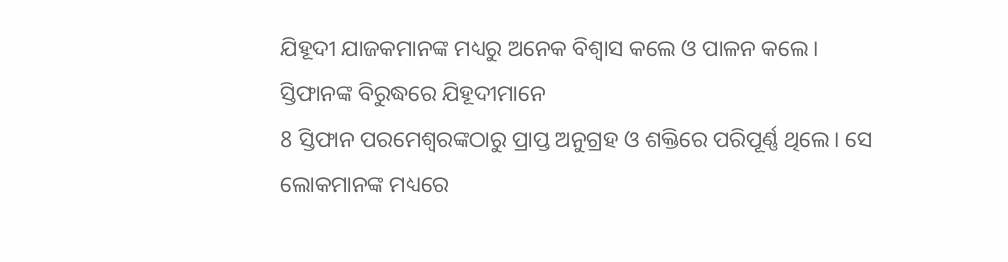ଯିହୂଦୀ ଯାଜକମାନଙ୍କ ମଧ୍ୟରୁ ଅନେକ ବିଶ୍ୱାସ କଲେ ଓ ପାଳନ କଲେ।
ସ୍ତିଫାନଙ୍କ ବିରୁଦ୍ଧରେ ଯିହୂଦୀମାନେ
8 ସ୍ତିଫାନ ପରମେଶ୍ୱରଙ୍କଠାରୁ ପ୍ରାପ୍ତ ଅନୁଗ୍ରହ ଓ ଶକ୍ତିରେ ପରିପୂର୍ଣ୍ଣ ଥିଲେ। ସେ ଲୋକମାନଙ୍କ ମଧ୍ୟରେ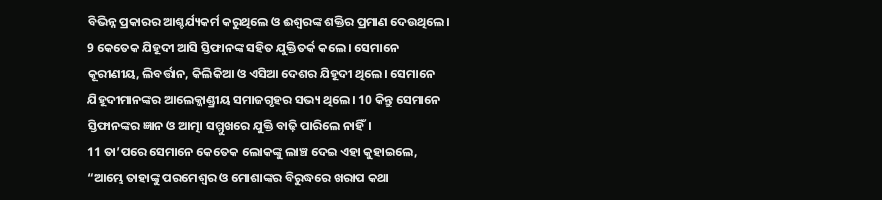ବିଭିନ୍ନ ପ୍ରକାରର ଆଶ୍ଚର୍ଯ୍ୟକର୍ମ କରୁଥିଲେ ଓ ଈଶ୍ୱରଙ୍କ ଶକ୍ତିର ପ୍ରମାଣ ଦେଉଥିଲେ। 9 କେତେକ ଯିହୂଦୀ ଆସି ସ୍ତିଫାନଙ୍କ ସହିତ ଯୁକ୍ତିତର୍କ କଲେ। ସେମାନେ କୂରୀଣୀୟ, ଲିବର୍ତ୍ତାନ, କିଲିକିଆ ଓ ଏସିଆ ଦେଶର ଯିହୂଦୀ ଥିଲେ। ସେମାନେ ଯିହୂଦୀମାନଙ୍କର ଆଲେକ୍ଜାଣ୍ଡ୍ରୀୟ ସମାଜଗୃହର ସଭ୍ୟ ଥିଲେ। 10 କିନ୍ତୁ ସେମାନେ ସ୍ତିଫାନଙ୍କର ଜ୍ଞାନ ଓ ଆତ୍ମା ସମ୍ମୁଖରେ ଯୁକ୍ତି ବାଢ଼ି ପାରିଲେ ନାହିଁ।
11 ତା’ପରେ ସେମାନେ କେତେକ ଲୋକଙ୍କୁ ଲାଞ୍ଚ ଦେଇ ଏହା କୁହାଇଲେ, “ଆମ୍ଭେ ତାହାଙ୍କୁ ପରମେଶ୍ୱର ଓ ମୋଶାଙ୍କର ବିରୁଦ୍ଧରେ ଖରାପ କଥା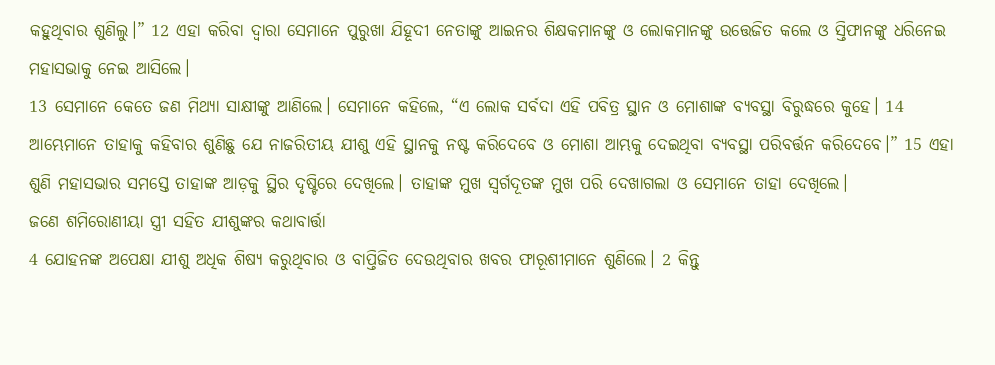କହୁଥିବାର ଶୁଣିଲୁ।” 12 ଏହା କରିବା ଦ୍ୱାରା ସେମାନେ ପୁରୁଖା ଯିହୂଦୀ ନେତାଙ୍କୁ ଆଇନର ଶିକ୍ଷକମାନଙ୍କୁ ଓ ଲୋକମାନଙ୍କୁ ଉତ୍ତେଜିତ କଲେ ଓ ସ୍ତିଫାନଙ୍କୁ ଧରିନେଇ ମହାସଭାକୁ ନେଇ ଆସିଲେ।
13 ସେମାନେ କେତେ ଜଣ ମିଥ୍ୟା ସାକ୍ଷୀଙ୍କୁ ଆଣିଲେ। ସେମାନେ କହିଲେ, “ଏ ଲୋକ ସର୍ବଦା ଏହି ପବିତ୍ର ସ୍ଥାନ ଓ ମୋଶାଙ୍କ ବ୍ୟବସ୍ଥା ବିରୁଦ୍ଧରେ କୁହେ। 14 ଆମ୍ଭେମାନେ ତାହାକୁ କହିବାର ଶୁଣିଛୁ ଯେ ନାଜରିତୀୟ ଯୀଶୁ ଏହି ସ୍ଥାନକୁ ନଷ୍ଟ କରିଦେବେ ଓ ମୋଶା ଆମ୍ଭକୁ ଦେଇଥିବା ବ୍ୟବସ୍ଥା ପରିବର୍ତ୍ତନ କରିଦେବେ।” 15 ଏହା ଶୁଣି ମହାସଭାର ସମସ୍ତେ ତାହାଙ୍କ ଆଡ଼କୁ ସ୍ଥିର ଦୃଷ୍ଟିରେ ଦେଖିଲେ। ତାହାଙ୍କ ମୁଖ ସ୍ୱର୍ଗଦୂତଙ୍କ ମୁଖ ପରି ଦେଖାଗଲା ଓ ସେମାନେ ତାହା ଦେଖିଲେ।
ଜଣେ ଶମିରୋଣୀୟା ସ୍ତ୍ରୀ ସହିତ ଯୀଶୁଙ୍କର କଥାବାର୍ତ୍ତା
4 ଯୋହନଙ୍କ ଅପେକ୍ଷା ଯୀଶୁ ଅଧିକ ଶିଷ୍ୟ କରୁଥିବାର ଓ ବାପ୍ତିଜିତ ଦେଉଥିବାର ଖବର ଫାରୂଶୀମାନେ ଶୁଣିଲେ। 2 କିନ୍ତୁ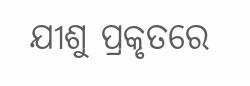ଯୀଶୁ ପ୍ରକୃତରେ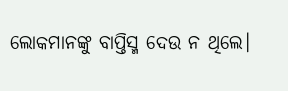ଲୋକମାନଙ୍କୁ ବାପ୍ତିସ୍ମ ଦେଉ ନ ଥିଲେ।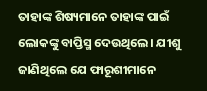ତାହାଙ୍କ ଶିଷ୍ୟମାନେ ତାହାଙ୍କ ପାଇଁ ଲୋକଙ୍କୁ ବାପ୍ତିସ୍ମ ଦେଉଥିଲେ। ଯୀଶୁ ଜାଣିଥିଲେ ଯେ ଫାରୂଶୀମାନେ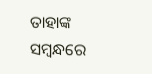ତାହାଙ୍କ ସମ୍ବନ୍ଧରେ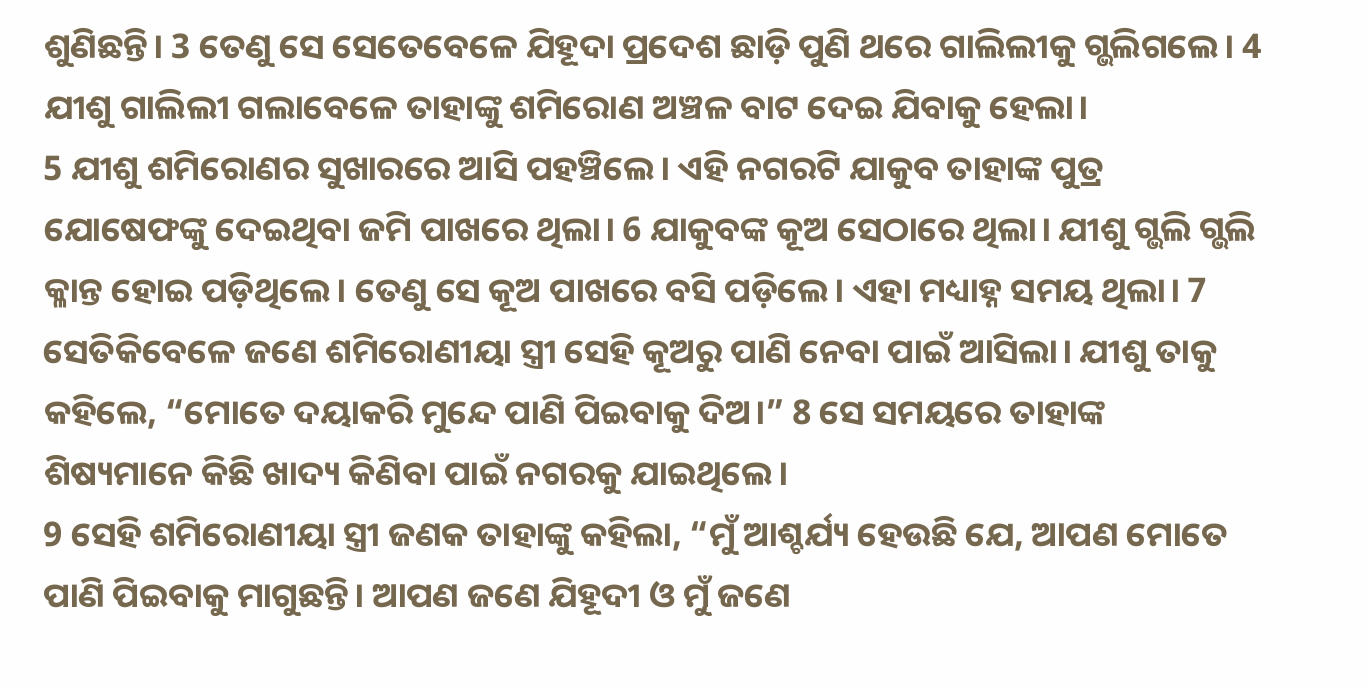ଶୁଣିଛନ୍ତି। 3 ତେଣୁ ସେ ସେତେବେଳେ ଯିହୂଦା ପ୍ରଦେଶ ଛାଡ଼ି ପୁଣି ଥରେ ଗାଲିଲୀକୁ ଗ୍ଭଲିଗଲେ। 4 ଯୀଶୁ ଗାଲିଲୀ ଗଲାବେଳେ ତାହାଙ୍କୁ ଶମିରୋଣ ଅଞ୍ଚଳ ବାଟ ଦେଇ ଯିବାକୁ ହେଲା।
5 ଯୀଶୁ ଶମିରୋଣର ସୁଖାରରେ ଆସି ପହଞ୍ଚିଲେ। ଏହି ନଗରଟି ଯାକୁବ ତାହାଙ୍କ ପୁତ୍ର ଯୋଷେଫଙ୍କୁ ଦେଇଥିବା ଜମି ପାଖରେ ଥିଲା। 6 ଯାକୁବଙ୍କ କୂଅ ସେଠାରେ ଥିଲା। ଯୀଶୁ ଗ୍ଭଲି ଗ୍ଭଲି କ୍ଳାନ୍ତ ହୋଇ ପଡ଼ିଥିଲେ। ତେଣୁ ସେ କୂଅ ପାଖରେ ବସି ପଡ଼ିଲେ। ଏହା ମଧ୍ୟାହ୍ନ ସମୟ ଥିଲା। 7 ସେତିକିବେଳେ ଜଣେ ଶମିରୋଣୀୟା ସ୍ତ୍ରୀ ସେହି କୂଅରୁ ପାଣି ନେବା ପାଇଁ ଆସିଲା। ଯୀଶୁ ତାକୁ କହିଲେ, “ମୋତେ ଦୟାକରି ମୁନ୍ଦେ ପାଣି ପିଇବାକୁ ଦିଅ।” 8 ସେ ସମୟରେ ତାହାଙ୍କ ଶିଷ୍ୟମାନେ କିଛି ଖାଦ୍ୟ କିଣିବା ପାଇଁ ନଗରକୁ ଯାଇଥିଲେ।
9 ସେହି ଶମିରୋଣୀୟା ସ୍ତ୍ରୀ ଜଣକ ତାହାଙ୍କୁ କହିଲା, “ମୁଁ ଆଶ୍ଚର୍ଯ୍ୟ ହେଉଛି ଯେ, ଆପଣ ମୋତେ ପାଣି ପିଇବାକୁ ମାଗୁଛନ୍ତି। ଆପଣ ଜଣେ ଯିହୂଦୀ ଓ ମୁଁ ଜଣେ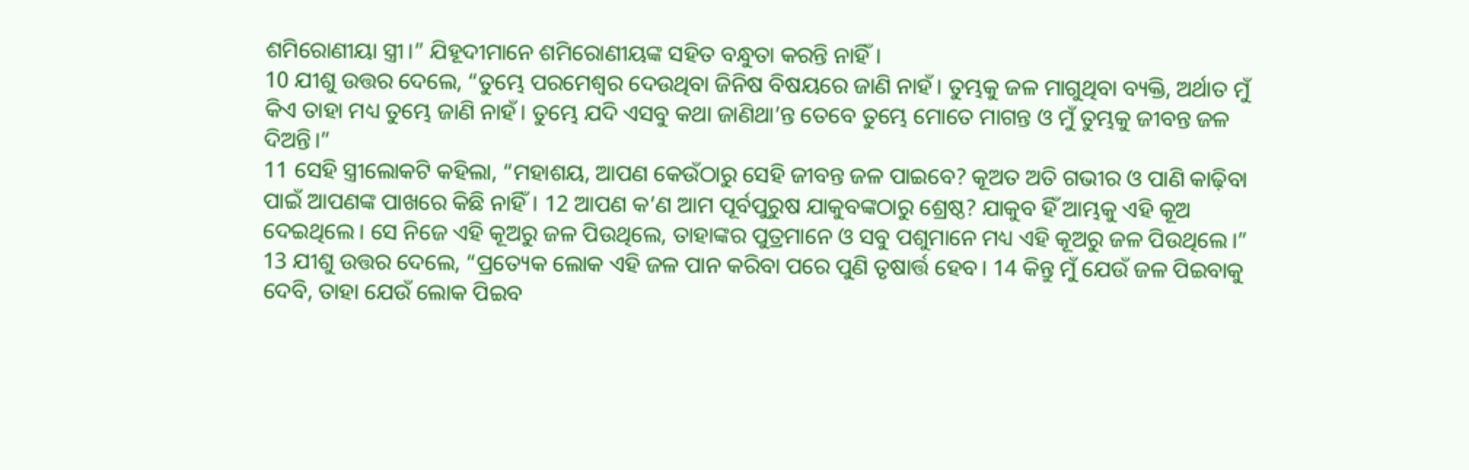ଶମିରୋଣୀୟା ସ୍ତ୍ରୀ।” ଯିହୂଦୀମାନେ ଶମିରୋଣୀୟଙ୍କ ସହିତ ବନ୍ଧୁତା କରନ୍ତି ନାହିଁ।
10 ଯୀଶୁ ଉତ୍ତର ଦେଲେ, “ତୁମ୍ଭେ ପରମେଶ୍ୱର ଦେଉଥିବା ଜିନିଷ ବିଷୟରେ ଜାଣି ନାହଁ। ତୁମ୍ଭକୁ ଜଳ ମାଗୁଥିବା ବ୍ୟକ୍ତି, ଅର୍ଥାତ ମୁଁ କିଏ ତାହା ମଧ୍ୟ ତୁମ୍ଭେ ଜାଣି ନାହଁ। ତୁମ୍ଭେ ଯଦି ଏସବୁ କଥା ଜାଣିଥା’ନ୍ତ ତେବେ ତୁମ୍ଭେ ମୋତେ ମାଗନ୍ତ ଓ ମୁଁ ତୁମ୍ଭକୁ ଜୀବନ୍ତ ଜଳ ଦିଅନ୍ତି।”
11 ସେହି ସ୍ତ୍ରୀଲୋକଟି କହିଲା, “ମହାଶୟ, ଆପଣ କେଉଁଠାରୁ ସେହି ଜୀବନ୍ତ ଜଳ ପାଇବେ? କୂଅତ ଅତି ଗଭୀର ଓ ପାଣି କାଢ଼ିବା ପାଇଁ ଆପଣଙ୍କ ପାଖରେ କିଛି ନାହିଁ। 12 ଆପଣ କ’ଣ ଆମ ପୂର୍ବପୁରୁଷ ଯାକୁବଙ୍କଠାରୁ ଶ୍ରେଷ୍ଠ? ଯାକୁବ ହିଁ ଆମ୍ଭକୁ ଏହି କୂଅ ଦେଇଥିଲେ। ସେ ନିଜେ ଏହି କୂଅରୁ ଜଳ ପିଉଥିଲେ, ତାହାଙ୍କର ପୁତ୍ରମାନେ ଓ ସବୁ ପଶୁମାନେ ମଧ୍ୟ ଏହି କୂଅରୁ ଜଳ ପିଉଥିଲେ।”
13 ଯୀଶୁ ଉତ୍ତର ଦେଲେ, “ପ୍ରତ୍ୟେକ ଲୋକ ଏହି ଜଳ ପାନ କରିବା ପରେ ପୁଣି ତୃଷାର୍ତ୍ତ ହେବ। 14 କିନ୍ତୁ ମୁଁ ଯେଉଁ ଜଳ ପିଇବାକୁ ଦେବି, ତାହା ଯେଉଁ ଲୋକ ପିଇବ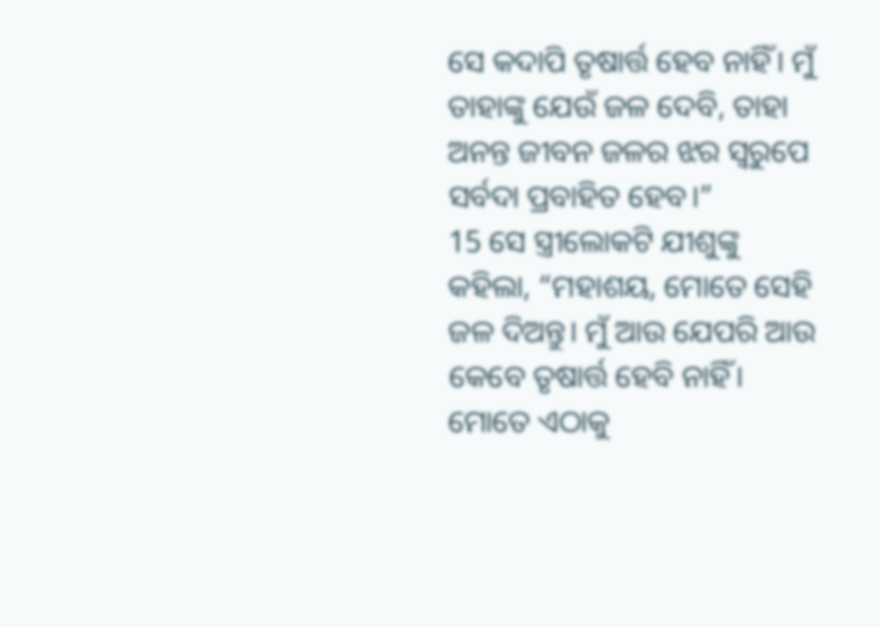ସେ କଦାପି ତୃଷାର୍ତ୍ତ ହେବ ନାହିଁ। ମୁଁ ତାହାଙ୍କୁ ଯେଉଁ ଜଳ ଦେବି, ତାହା ଅନନ୍ତ ଜୀବନ ଜଳର ଝର ସ୍ୱରୁପେ ସର୍ବଦା ପ୍ରବାହିତ ହେବ।”
15 ସେ ସ୍ତ୍ରୀଲୋକଟି ଯୀଶୁଙ୍କୁ କହିଲା, “ମହାଶୟ, ମୋତେ ସେହି ଜଳ ଦିଅନ୍ତୁ। ମୁଁ ଆଉ ଯେପରି ଆଉ କେବେ ତୃଷାର୍ତ୍ତ ହେବି ନାହିଁ। ମୋତେ ଏଠାକୁ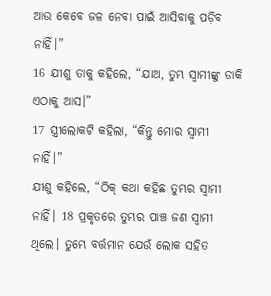ଆଉ କେବେ ଜଳ ନେବା ପାଇଁ ଆସିବାକୁ ପଡ଼ିବ ନାହିଁ।”
16 ଯୀଶୁ ତାକୁ କହିଲେ, “ଯାଅ, ତୁମ୍ଭ ସ୍ୱାମୀଙ୍କୁ ଡାକି ଏଠାକୁ ଆସ।”
17 ସ୍ତ୍ରୀଲୋକଟି କହିଲା, “କିନ୍ତୁ ମୋର ସ୍ୱାମୀ ନାହିଁ।”
ଯୀଶୁ କହିଲେ, “ଠିକ୍ କଥା କହିଛ ତୁମ୍ଭର ସ୍ୱାମୀ ନାହିଁ। 18 ପ୍ରକୃତରେ ତୁମ୍ଭର ପାଞ୍ଚ ଜଣ ସ୍ୱାମୀ ଥିଲେ। ତୁମ୍ଭେ ବର୍ତ୍ତମାନ ଯେଉଁ ଲୋକ ସହିତ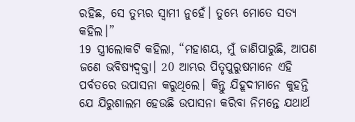ରହିଛ, ସେ ତୁମ୍ଭର ସ୍ୱାମୀ ନୁହେଁ। ତୁମ୍ଭେ ମୋତେ ସତ୍ୟ କହିଲ।”
19 ସ୍ତ୍ରୀଲୋକଟି କହିଲା, “ମହାଶୟ, ମୁଁ ଜାଣିପାରୁଛି, ଆପଣ ଜଣେ ଭବିଷ୍ୟଦ୍ବକ୍ତା। 20 ଆମ୍ଭର ପିତୃପୁରୁଷମାନେ ଏହି ପର୍ବତରେ ଉପାସନା କରୁଥିଲେ। କିନ୍ତୁ ଯିହୂଦୀମାନେ କୁହନ୍ତି ଯେ ଯିରୁଶାଲମ ହେଉଛି ଉପାସନା କରିବା ନିମନ୍ତେ ଯଥାର୍ଥ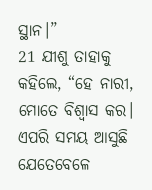ସ୍ଥାନ।”
21 ଯୀଶୁ ତାହାକୁ କହିଲେ, “ହେ ନାରୀ, ମୋତେ ବିଶ୍ୱାସ କର। ଏପରି ସମୟ ଆସୁଛି ଯେତେବେଳେ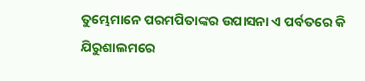ତୁମ୍ଭେମାନେ ପରମପିତାଙ୍କର ଉପାସନା ଏ ପର୍ବତରେ କି ଯିରୁଶାଲମରେ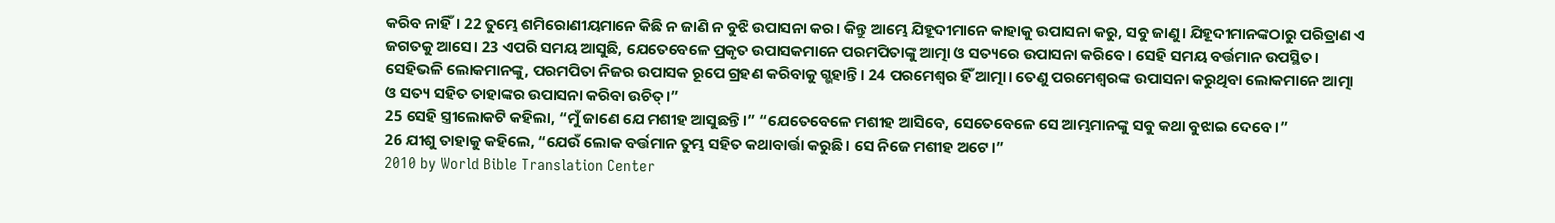କରିବ ନାହିଁ। 22 ତୁମ୍ଭେ ଶମିରୋଣୀୟମାନେ କିଛି ନ ଜାଣି ନ ବୁଝି ଉପାସନା କର। କିନ୍ତୁ ଆମ୍ଭେ ଯିହୂଦୀମାନେ କାହାକୁ ଉପାସନା କରୁ, ସବୁ ଜାଣୁ। ଯିହୂଦୀମାନଙ୍କଠାରୁ ପରିତ୍ରାଣ ଏ ଜଗତକୁ ଆସେ। 23 ଏପରି ସମୟ ଆସୁଛି, ଯେତେବେଳେ ପ୍ରକୃତ ଉପାସକମାନେ ପରମପିତାଙ୍କୁ ଆତ୍ମା ଓ ସତ୍ୟରେ ଉପାସନା କରିବେ। ସେହି ସମୟ ବର୍ତ୍ତମାନ ଉପସ୍ଥିତ। ସେହିଭଳି ଲୋକମାନଙ୍କୁ, ପରମପିତା ନିଜର ଉପାସକ ରୂପେ ଗ୍ରହଣ କରିବାକୁ ଗ୍ଭହାନ୍ତି। 24 ପରମେଶ୍ୱର ହିଁ ଆତ୍ମା। ତେଣୁ ପରମେଶ୍ୱରଙ୍କ ଉପାସନା କରୁଥିବା ଲୋକମାନେ ଆତ୍ମା ଓ ସତ୍ୟ ସହିତ ତାହାଙ୍କର ଉପାସନା କରିବା ଉଚିତ୍।”
25 ସେହି ସ୍ତ୍ରୀଲୋକଟି କହିଲା, “ମୁଁ ଜାଣେ ଯେ ମଶୀହ ଆସୁଛନ୍ତି।” “ଯେତେବେଳେ ମଶୀହ ଆସିବେ, ସେତେବେଳେ ସେ ଆମ୍ଭମାନଙ୍କୁ ସବୁ କଥା ବୁଝାଇ ଦେବେ।”
26 ଯୀଶୁ ତାହାକୁ କହିଲେ, “ଯେଉଁ ଲୋକ ବର୍ତ୍ତମାନ ତୁମ୍ଭ ସହିତ କଥାବାର୍ତ୍ତା କରୁଛି। ସେ ନିଜେ ମଶୀହ ଅଟେ।”
2010 by World Bible Translation Center